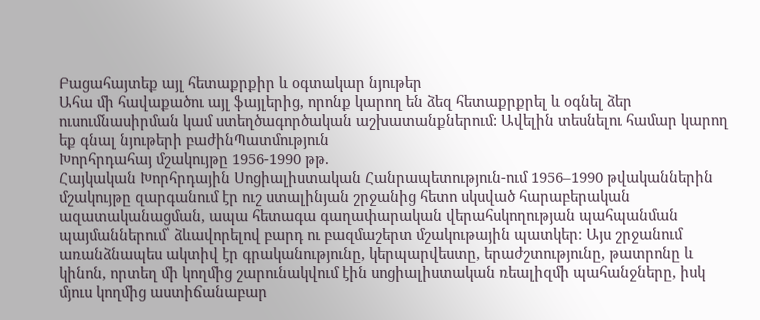Բացահայտեք այլ հետաքրքիր և օգտակար նյութեր
Ահա մի հավաքածու այլ ֆայլերից, որոնք կարող են ձեզ հետաքրքրել և օգնել ձեր ուսումնասիրման կամ ստեղծագործական աշխատանքներում: Ավելին տեսնելու համար կարող եք գնալ նյութերի բաժինՊատմություն
Խորհրդահայ մշակույթը 1956-1990 թթ.
Հայկական Խորհրդային Սոցիալիստական Հանրապետություն-ում 1956–1990 թվականներին մշակույթը զարգանում էր ուշ ստալինյան շրջանից հետո սկսված հարաբերական ազատականացման, ապա հետագա գաղափարական վերահսկողության պահպանման պայմաններում՝ ձևավորելով բարդ ու բազմաշերտ մշակութային պատկեր։ Այս շրջանում առանձնապես ակտիվ էր գրականությունը, կերպարվեստը, երաժշտությունը, թատրոնը և կինոն, որտեղ մի կողմից շարունակվում էին սոցիալիստական ռեալիզմի պահանջները, իսկ մյուս կողմից աստիճանաբար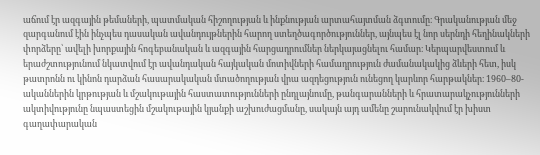աճում էր ազգային թեմաների, պատմական հիշողության և ինքնության արտահայտման ձգտումը։ Գրականության մեջ զարգանում էին ինչպես դասական ավանդույթներին հարող ստեղծագործություններ, այնպես էլ նոր սերնդի հեղինակների փորձերը՝ ավելի խորքային հոգեբանական և ազգային հարցադրումներ ներկայացնելու համար։ Կերպարվեստում և երաժշտությունում նկատվում էր ավանդական հայկական մոտիվների համադրություն ժամանակակից ձևերի հետ, իսկ թատրոնն ու կինոն դարձան հասարակական մտածողության վրա ազդեցություն ունեցող կարևոր հարթակներ։ 1960–80-ականներին կրթության և մշակութային հաստատությունների ընդլայնումը, թանգարանների և հրատարակչությունների ակտիվությունը նպաստեցին մշակութային կյանքի աշխուժացմանը, սակայն այդ ամենը շարունակվում էր խիստ գաղափարական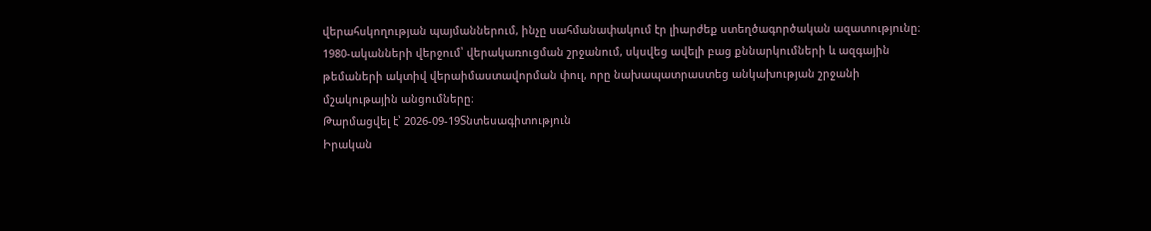վերահսկողության պայմաններում, ինչը սահմանափակում էր լիարժեք ստեղծագործական ազատությունը։ 1980-ականների վերջում՝ վերակառուցման շրջանում, սկսվեց ավելի բաց քննարկումների և ազգային թեմաների ակտիվ վերաիմաստավորման փուլ, որը նախապատրաստեց անկախության շրջանի մշակութային անցումները։
Թարմացվել է՝ 2026-09-19Տնտեսագիտություն
Իրական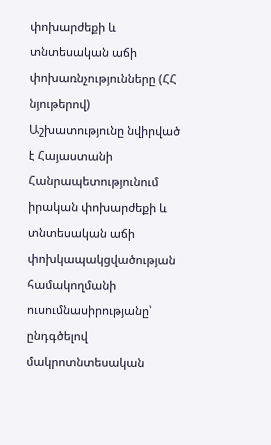փոխարժեքի և տնտեսական աճի փոխառնչությունները (ՀՀ նյութերով)
Աշխատությունը նվիրված է Հայաստանի Հանրապետությունում իրական փոխարժեքի և տնտեսական աճի փոխկապակցվածության համակողմանի ուսումնասիրությանը՝ ընդգծելով մակրոտնտեսական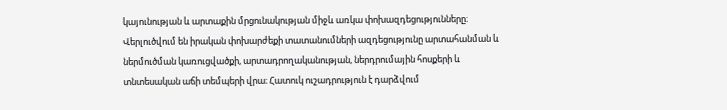կայունության և արտաքին մրցունակության միջև առկա փոխազդեցությունները։ Վերլուծվում են իրական փոխարժեքի տատանումների ազդեցությունը արտահանման և ներմուծման կառուցվածքի, արտադրողականության, ներդրումային հոսքերի և տնտեսական աճի տեմպերի վրա։ Հատուկ ուշադրություն է դարձվում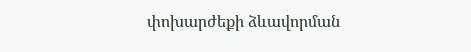փոխարժեքի ձևավորման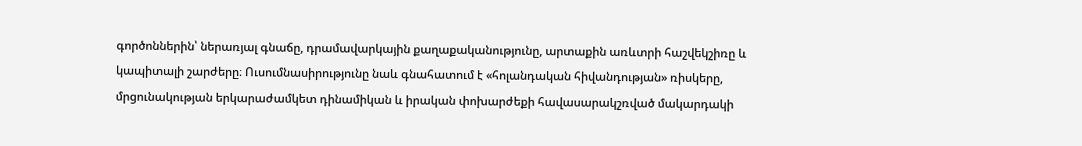գործոններին՝ ներառյալ գնաճը, դրամավարկային քաղաքականությունը, արտաքին առևտրի հաշվեկշիռը և կապիտալի շարժերը։ Ուսումնասիրությունը նաև գնահատում է «հոլանդական հիվանդության» ռիսկերը, մրցունակության երկարաժամկետ դինամիկան և իրական փոխարժեքի հավասարակշռված մակարդակի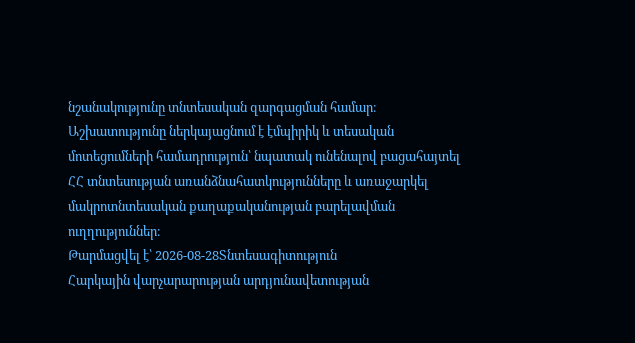նշանակությունը տնտեսական զարգացման համար։ Աշխատությունը ներկայացնում է էմպիրիկ և տեսական մոտեցումների համադրություն՝ նպատակ ունենալով բացահայտել ՀՀ տնտեսության առանձնահատկությունները և առաջարկել մակրոտնտեսական քաղաքականության բարելավման ուղղություններ։
Թարմացվել է՝ 2026-08-28Տնտեսագիտություն
Հարկային վարչարարության արդյունավետության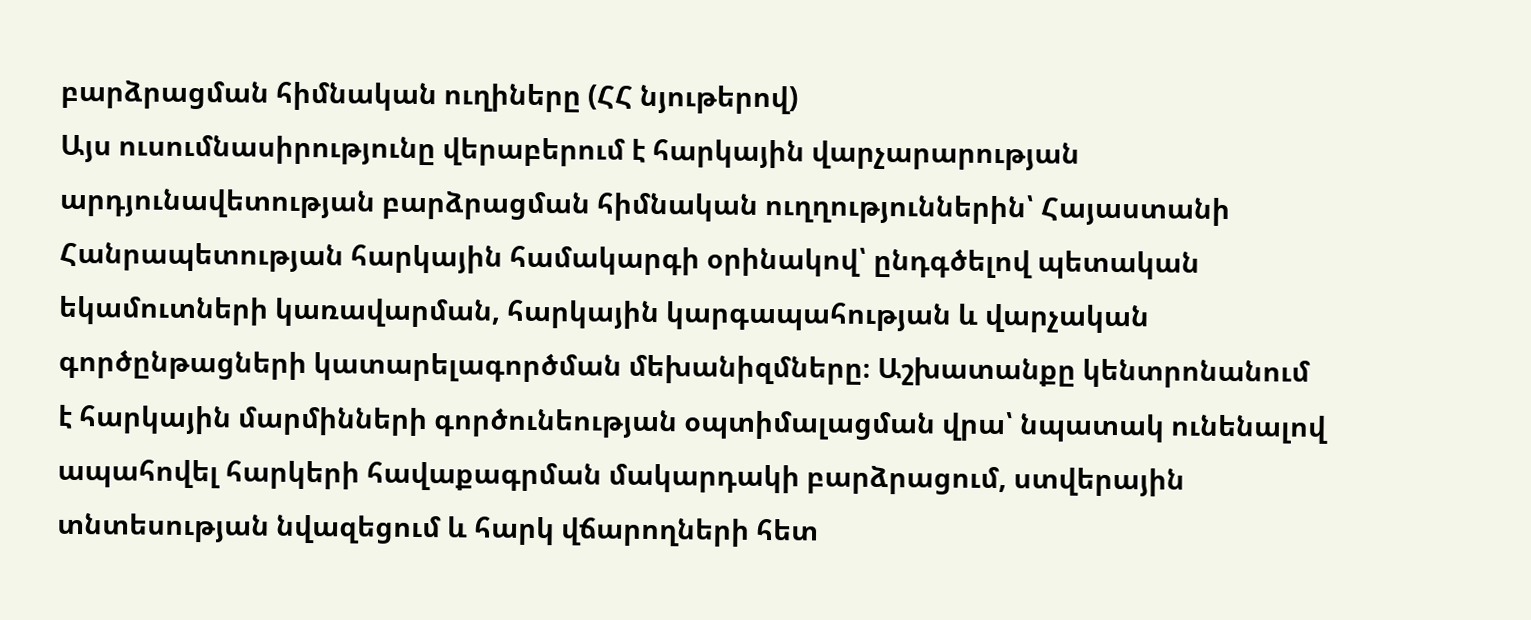բարձրացման հիմնական ուղիները (ՀՀ նյութերով)
Այս ուսումնասիրությունը վերաբերում է հարկային վարչարարության արդյունավետության բարձրացման հիմնական ուղղություններին՝ Հայաստանի Հանրապետության հարկային համակարգի օրինակով՝ ընդգծելով պետական եկամուտների կառավարման, հարկային կարգապահության և վարչական գործընթացների կատարելագործման մեխանիզմները։ Աշխատանքը կենտրոնանում է հարկային մարմինների գործունեության օպտիմալացման վրա՝ նպատակ ունենալով ապահովել հարկերի հավաքագրման մակարդակի բարձրացում, ստվերային տնտեսության նվազեցում և հարկ վճարողների հետ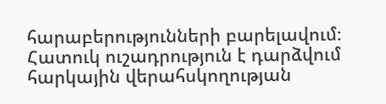հարաբերությունների բարելավում։ Հատուկ ուշադրություն է դարձվում հարկային վերահսկողության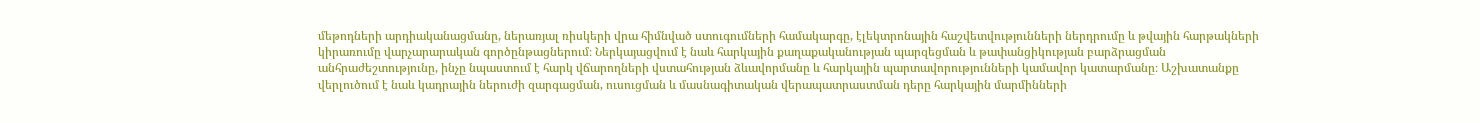մեթոդների արդիականացմանը, ներառյալ ռիսկերի վրա հիմնված ստուգումների համակարգը, էլեկտրոնային հաշվետվությունների ներդրումը և թվային հարթակների կիրառումը վարչարարական գործընթացներում։ Ներկայացվում է նաև հարկային քաղաքականության պարզեցման և թափանցիկության բարձրացման անհրաժեշտությունը, ինչը նպաստում է հարկ վճարողների վստահության ձևավորմանը և հարկային պարտավորությունների կամավոր կատարմանը։ Աշխատանքը վերլուծում է նաև կադրային ներուժի զարգացման, ուսուցման և մասնագիտական վերապատրաստման դերը հարկային մարմինների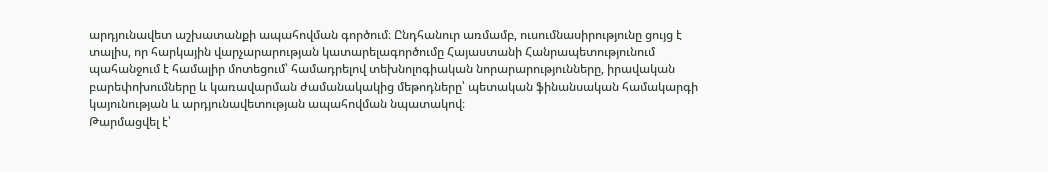արդյունավետ աշխատանքի ապահովման գործում։ Ընդհանուր առմամբ, ուսումնասիրությունը ցույց է տալիս, որ հարկային վարչարարության կատարելագործումը Հայաստանի Հանրապետությունում պահանջում է համալիր մոտեցում՝ համադրելով տեխնոլոգիական նորարարությունները, իրավական բարեփոխումները և կառավարման ժամանակակից մեթոդները՝ պետական ֆինանսական համակարգի կայունության և արդյունավետության ապահովման նպատակով։
Թարմացվել է՝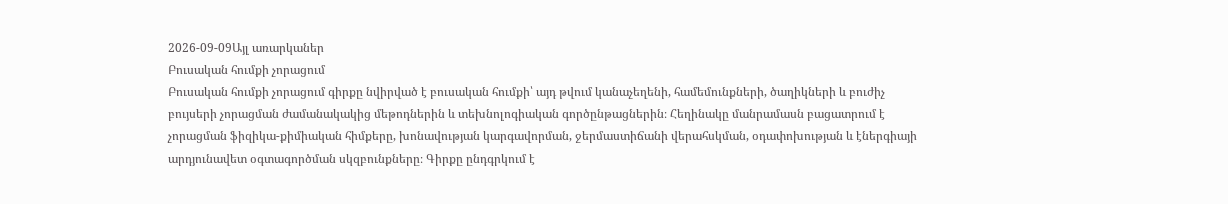2026-09-09Այլ առարկաներ
Բուսական հումքի չորացում
Բուսական հումքի չորացում գիրքը նվիրված է բուսական հումքի՝ այդ թվում կանաչեղենի, համեմունքների, ծաղիկների և բուժիչ բույսերի չորացման ժամանակակից մեթոդներին և տեխնոլոգիական գործընթացներին։ Հեղինակը մանրամասն բացատրում է չորացման ֆիզիկա-քիմիական հիմքերը, խոնավության կարգավորման, ջերմաստիճանի վերահսկման, օդափոխության և էներգիայի արդյունավետ օգտագործման սկզբունքները։ Գիրքը ընդգրկում է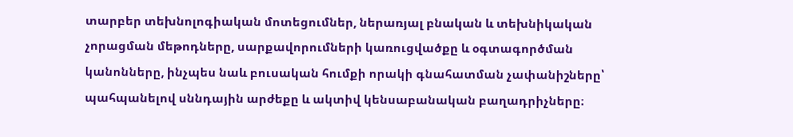տարբեր տեխնոլոգիական մոտեցումներ, ներառյալ բնական և տեխնիկական չորացման մեթոդները, սարքավորումների կառուցվածքը և օգտագործման կանոնները, ինչպես նաև բուսական հումքի որակի գնահատման չափանիշները՝ պահպանելով սննդային արժեքը և ակտիվ կենսաբանական բաղադրիչները։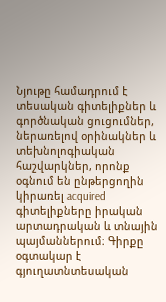Նյութը համադրում է տեսական գիտելիքներ և գործնական ցուցումներ, ներառելով օրինակներ և տեխնոլոգիական հաշվարկներ, որոնք օգնում են ընթերցողին կիրառել acquired գիտելիքները իրական արտադրական և տնային պայմաններում։ Գիրքը օգտակար է գյուղատնտեսական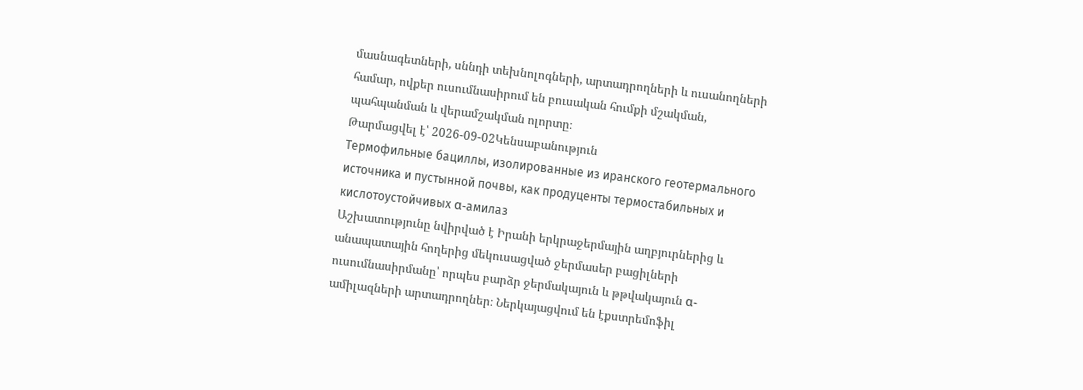մասնագետների, սննդի տեխնոլոգների, արտադրողների և ուսանողների համար, ովքեր ուսումնասիրում են բուսական հումքի մշակման, պահպանման և վերամշակման ոլորտը։
Թարմացվել է՝ 2026-09-02Կենսաբանություն
Термофильные бациллы, изолированные из иранского геотермального источника и пустынной почвы, как продуценты термостабильных и кислотоустойчивых α-амилаз
Աշխատությունը նվիրված է Իրանի երկրաջերմային աղբյուրներից և անապատային հողերից մեկուսացված ջերմասեր բացիլների ուսումնասիրմանը՝ որպես բարձր ջերմակայուն և թթվակայուն α-ամիլազների արտադրողներ։ Ներկայացվում են էքստրեմոֆիլ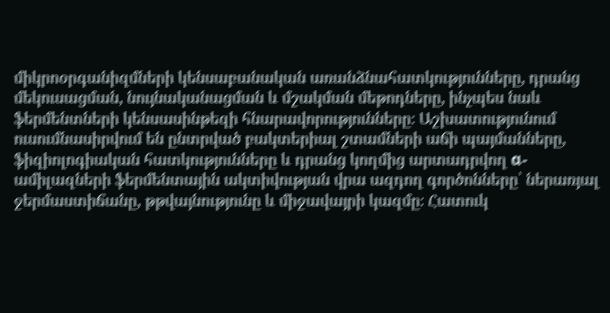միկրոօրգանիզմների կենսաբանական առանձնահատկությունները, դրանց մեկուսացման, նույնականացման և մշակման մեթոդները, ինչպես նաև ֆերմենտների կենսասինթեզի հնարավորությունները։ Աշխատությունում ուսումնասիրվում են ընտրված բակտերիալ շտամների աճի պայմանները, ֆիզիոլոգիական հատկությունները և դրանց կողմից արտադրվող α-ամիլազների ֆերմենտային ակտիվության վրա ազդող գործոնները՝ ներառյալ ջերմաստիճանը, թթվայնությունը և միջավայրի կազմը։ Հատուկ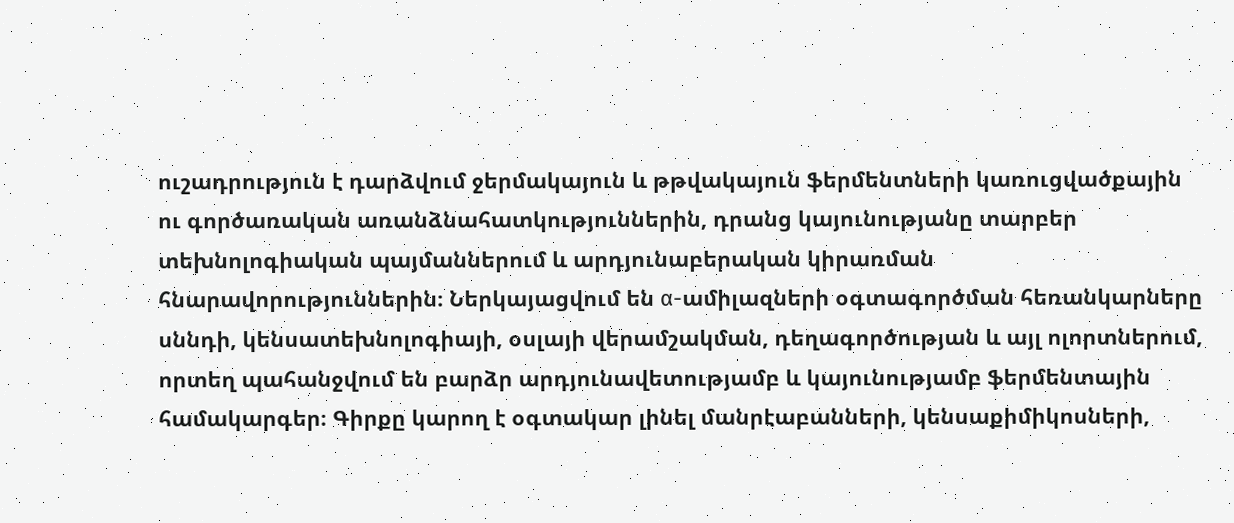ուշադրություն է դարձվում ջերմակայուն և թթվակայուն ֆերմենտների կառուցվածքային ու գործառական առանձնահատկություններին, դրանց կայունությանը տարբեր տեխնոլոգիական պայմաններում և արդյունաբերական կիրառման հնարավորություններին։ Ներկայացվում են α-ամիլազների օգտագործման հեռանկարները սննդի, կենսատեխնոլոգիայի, օսլայի վերամշակման, դեղագործության և այլ ոլորտներում, որտեղ պահանջվում են բարձր արդյունավետությամբ և կայունությամբ ֆերմենտային համակարգեր։ Գիրքը կարող է օգտակար լինել մանրէաբանների, կենսաքիմիկոսների,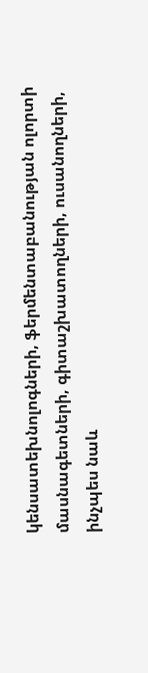կենսատեխնոլոգների, ֆերմենտաբանության ոլորտի մասնագետների, գիտաշխատողների, ուսանողների, ինչպես նաև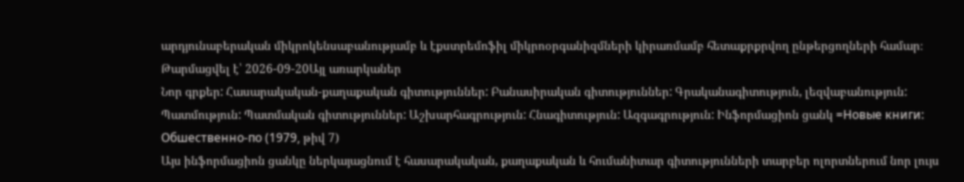արդյունաբերական միկրոկենսաբանությամբ և էքստրեմոֆիլ միկրոօրգանիզմների կիրառմամբ հետաքրքրվող ընթերցողների համար։
Թարմացվել է՝ 2026-09-20Այլ առարկաներ
Նոր գրքեր: Հասարակական-քաղաքական գիտություններ: Բանասիրական գիտություններ: Գրականագիտություն, լեզվաբանություն: Պատմություն: Պատմական գիտություններ: Աշխարհագրություն: Հնագիտություն: Ազգագրություն: Ինֆորմացիոն ցանկ =Новые книги: Обшественно-по (1979, թիվ 7)
Այս ինֆորմացիոն ցանկը ներկայացնում է հասարակական, քաղաքական և հումանիտար գիտությունների տարբեր ոլորտներում նոր լույս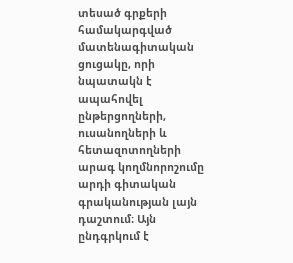տեսած գրքերի համակարգված մատենագիտական ցուցակը, որի նպատակն է ապահովել ընթերցողների, ուսանողների և հետազոտողների արագ կողմնորոշումը արդի գիտական գրականության լայն դաշտում։ Այն ընդգրկում է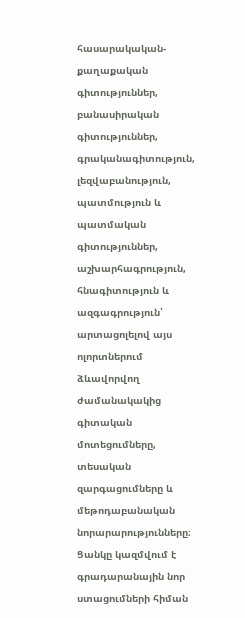հասարակական-քաղաքական գիտություններ, բանասիրական գիտություններ, գրականագիտություն, լեզվաբանություն, պատմություն և պատմական գիտություններ, աշխարհագրություն, հնագիտություն և ազգագրություն՝ արտացոլելով այս ոլորտներում ձևավորվող ժամանակակից գիտական մոտեցումները, տեսական զարգացումները և մեթոդաբանական նորարարությունները։ Ցանկը կազմվում է գրադարանային նոր ստացումների հիման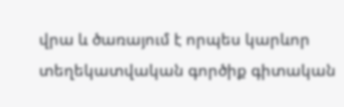վրա և ծառայում է որպես կարևոր տեղեկատվական գործիք գիտական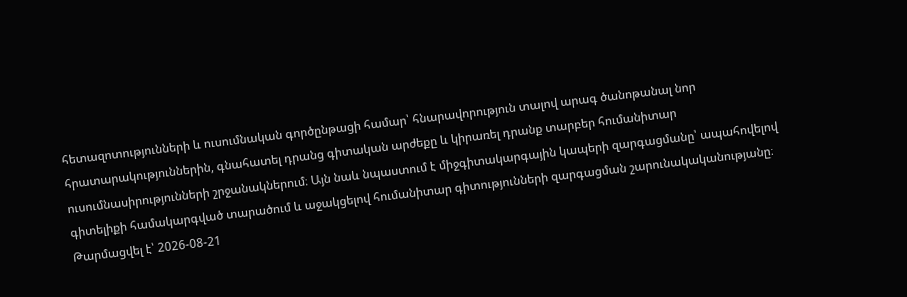հետազոտությունների և ուսումնական գործընթացի համար՝ հնարավորություն տալով արագ ծանոթանալ նոր հրատարակություններին, գնահատել դրանց գիտական արժեքը և կիրառել դրանք տարբեր հումանիտար ուսումնասիրությունների շրջանակներում։ Այն նաև նպաստում է միջգիտակարգային կապերի զարգացմանը՝ ապահովելով գիտելիքի համակարգված տարածում և աջակցելով հումանիտար գիտությունների զարգացման շարունակականությանը։
Թարմացվել է՝ 2026-08-21